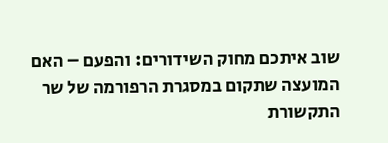שוב איתכם מחוק השידורים: והפעם – האם המועצה שתקום במסגרת הרפורמה של שר התקשורת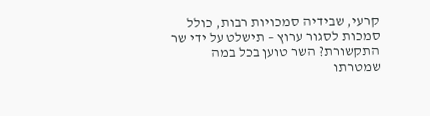קרעי, שבידיה סמכויות רבות, כולל סמכות לסגור ערוץ – תישלט על ידי שר התקשורת? השר טוען בכל במה שמטרתו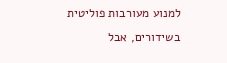למנוע מעורבות פוליטית בשידורים, אבל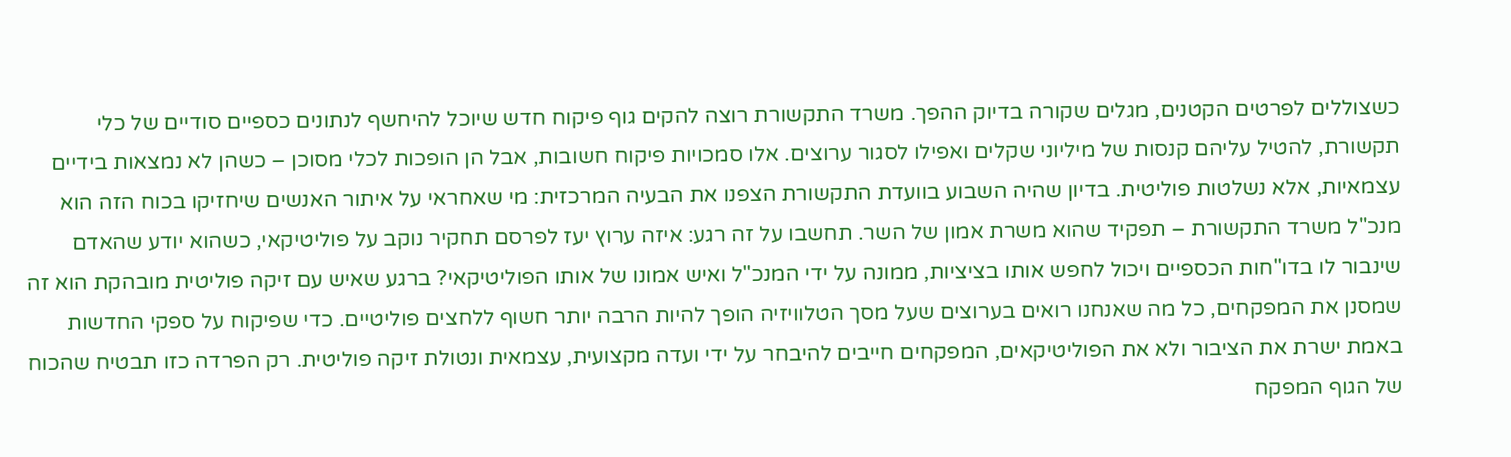כשצוללים לפרטים הקטנים, מגלים שקורה בדיוק ההפך. משרד התקשורת רוצה להקים גוף פיקוח חדש שיוכל להיחשף לנתונים כספיים סודיים של כלי תקשורת, להטיל עליהם קנסות של מיליוני שקלים ואפילו לסגור ערוצים. אלו סמכויות פיקוח חשובות, אבל הן הופכות לכלי מסוכן – כשהן לא נמצאות בידיים עצמאיות, אלא נשלטות פוליטית. בדיון שהיה השבוע בוועדת התקשורת הצפנו את הבעיה המרכזית: מי שאחראי על איתור האנשים שיחזיקו בכוח הזה הוא מנכ"ל משרד התקשורת – תפקיד שהוא משרת אמון של השר. תחשבו על זה רגע: איזה ערוץ יעז לפרסם תחקיר נוקב על פוליטיקאי, כשהוא יודע שהאדם שינבור לו בדו"חות הכספיים ויכול לחפש אותו בציציות, ממונה על ידי המנכ"ל ואיש אמונו של אותו הפוליטיקאי? ברגע שאיש עם זיקה פוליטית מובהקת הוא זה שמסנן את המפקחים, כל מה שאנחנו רואים בערוצים שעל מסך הטלוויזיה הופך להיות הרבה יותר חשוף ללחצים פוליטיים. כדי שפיקוח על ספקי החדשות באמת ישרת את הציבור ולא את הפוליטיקאים, המפקחים חייבים להיבחר על ידי ועדה מקצועית, עצמאית ונטולת זיקה פוליטית. רק הפרדה כזו תבטיח שהכוח של הגוף המפקח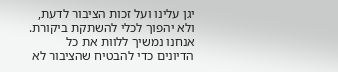יגן עלינו ועל זכות הציבור לדעת, ולא יהפוך לכלי להשתקת ביקורת. אנחנו נמשיך ללוות את כל הדיונים כדי להבטיח שהציבור לא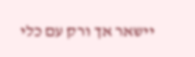יישאר אך ורק עם כלי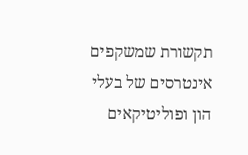תקשורת שמשקפים אינטרסים של בעלי הון ופוליטיקאים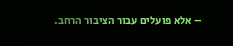– אלא פועלים עבור הציבור הרחב.